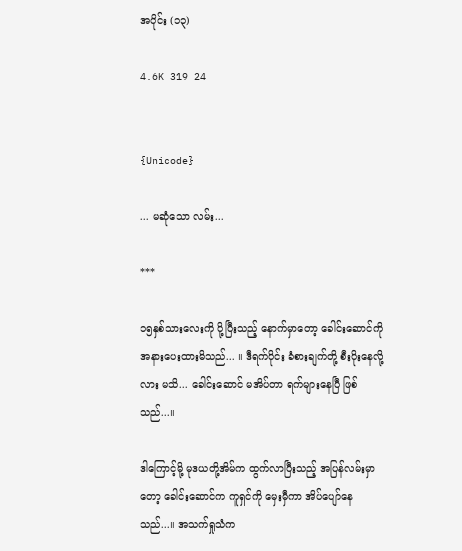အပိုင်း (၁၃)

4.6K 319 24


{Unicode}

... မဆုံသော လမ်း...

***

၁၅နှစ်သားလေးကို ပို့ပြီးသည့် နောက်မှာတော့ ခေါင်းဆောင်ကို အနားပေးထားမိသည်... ။ ဒီရက်ပိုင်း ခံစားချက်တို့ စီးပိုးနေလို့လား မသိ... ခေါင်းဆောင် မအိပ်တာ ရက်များနေပြီ ဖြစ်သည်...။

ဒါကြောင့်မို့ မုဒယတို့အိမ်က ထွက်လာပြီးသည့် အပြန်လမ်းမှာတော့ ခေါင်းဆောင်က ကူရှင်ကို မှေးမှီကာ အိပ်ပျော်နေသည်...။ အသက်ရှုသံက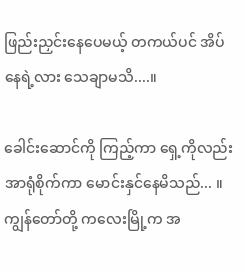ဖြည်းညှင်းနေပေမယ့် တကယ်ပင် အိပ်နေရဲ့လား သေချာမသိ....။

ခေါင်းဆောင်ကို ကြည့်ကာ ရှေ့ကိုလည်း အာရုံစိုက်ကာ မောင်းနှင်နေမိသည်... ။ ကျွန်တော်တို့ ကလေးမြို့က အ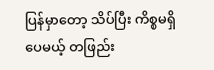ပြန်မှာတော့ သိပ်ပြီး ကိစ္စမရှိပေမယ့် တဖြည်း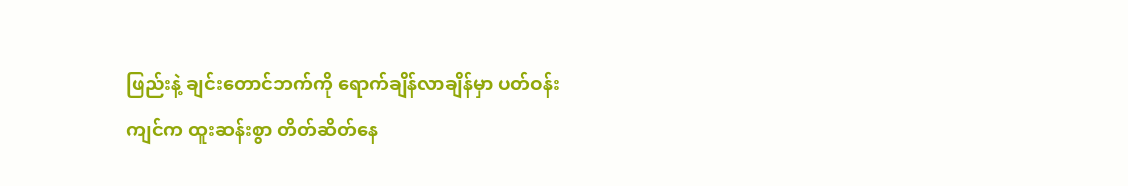ဖြည်းနဲ့ ချင်းတောင်ဘက်ကို ရောက်ချိန်လာချိန်မှာ ပတ်ဝန်းကျင်က ထူးဆန်းစွာ တိတ်ဆိတ်နေ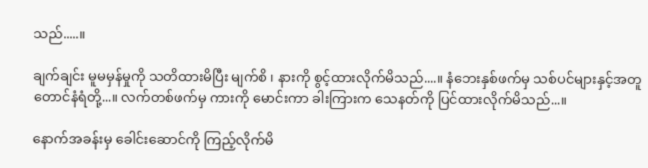သည်.....။

ချက်ချင်း မူမမှန်မှုကို သတိထားမိပြီး မျက်စိ ၊ နားကို စွင့်ထားလိုက်မိသည်....။ နံဘေးနှစ်ဖက်မှ သစ်ပင်များနှင့်အတူ တောင်နံရံတို့...။ လက်တစ်ဖက်မှ ကားကို မောင်းကာ ခါးကြားက သေနတ်ကို ပြင်ထားလိုက်မိသည်...။

နောက်အခန်းမှ ခေါင်းဆောင်ကို ကြည့်လိုက်မိ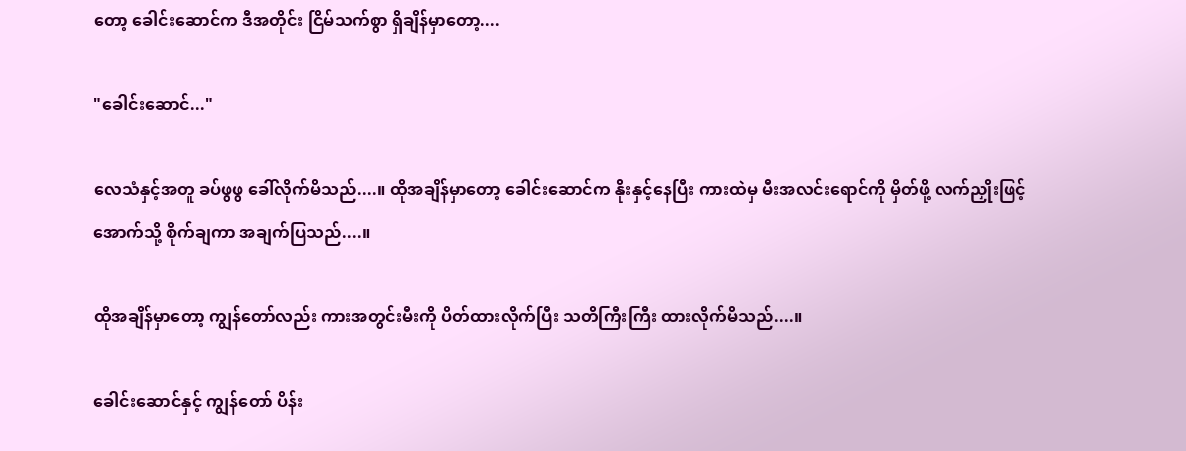တော့ ခေါင်းဆောင်က ဒီအတိုင်း ငြိမ်သက်စွာ ရှိချိန်မှာတော့....

"ခေါင်းဆောင်..."

လေသံနှင့်အတူ ခပ်ဖွဖွ ခေါ်လိုက်မိသည်....။ ထိုအချိန်မှာတော့ ခေါင်းဆောင်က နိုးနှင့်နေပြီး ကားထဲမှ မီးအလင်းရောင်ကို မှိတ်ဖို့ လက်ညှိုးဖြင့် အောက်သို့ စိုက်ချကာ အချက်ပြသည်....။

ထိုအချိန်မှာတော့ ကျွန်တော်လည်း ကားအတွင်းမီးကို ပိတ်ထားလိုက်ပြီး သတိကြီးကြီး ထားလိုက်မိသည်....။

ခေါင်းဆောင်နှင့် ကျွန်တော် ပိန်း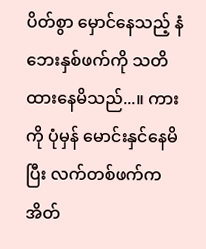ပိတ်စွာ မှောင်နေသည့် နံဘေးနှစ်ဖက်ကို သတိထားနေမိသည်...။ ကားကို ပုံမှန် မောင်းနှင်နေမိပြီး လက်တစ်ဖက်က အိတ်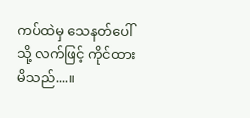ကပ်ထဲမှ သေနတ်ပေါ်သို့ လက်ဖြင့် ကိုင်ထားမိသည်....။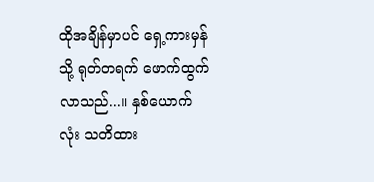ထိုအချိန်မှာပင် ရှေ့ကားမှန်သို့ ရုတ်တရက် ဖောက်ထွက်လာသည်...။ နှစ်ယောက်လုံး သတိထား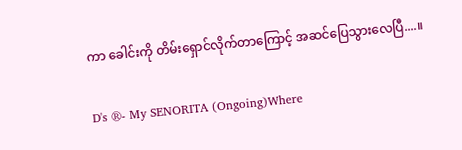ကာ ခေါင်းကို တိမ်းရှောင်လိုက်တာကြောင့် အဆင်ပြေသွားလေပြီ....။

D's ®- My SENORITA (Ongoing)Where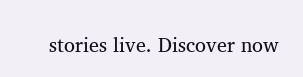stories live. Discover now